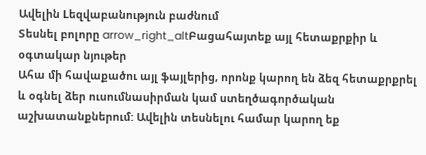Ավելին Lեզվաբանություն բաժնում
Տեսնել բոլորը arrow_right_altԲացահայտեք այլ հետաքրքիր և օգտակար նյութեր
Ահա մի հավաքածու այլ ֆայլերից, որոնք կարող են ձեզ հետաքրքրել և օգնել ձեր ուսումնասիրման կամ ստեղծագործական աշխատանքներում: Ավելին տեսնելու համար կարող եք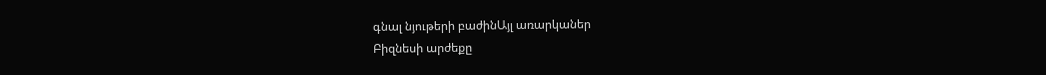գնալ նյութերի բաժինԱյլ առարկաներ
Բիզնեսի արժեքը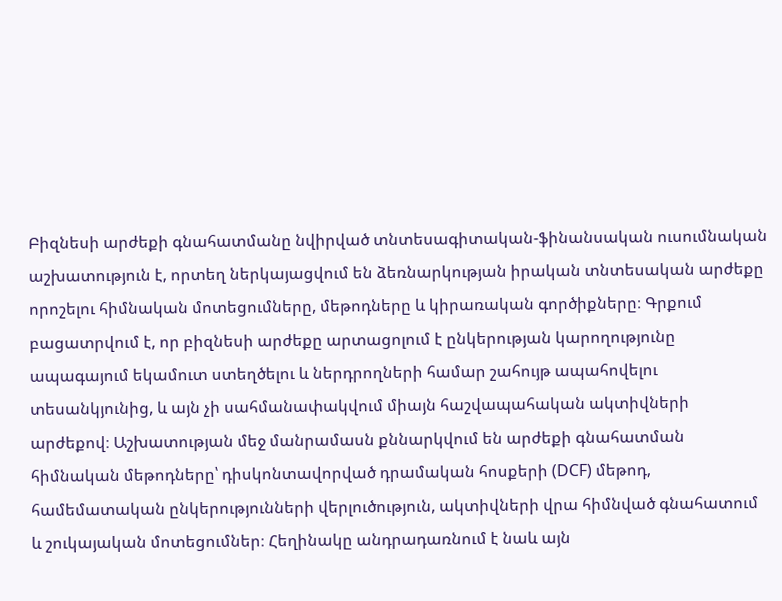Բիզնեսի արժեքի գնահատմանը նվիրված տնտեսագիտական-ֆինանսական ուսումնական աշխատություն է, որտեղ ներկայացվում են ձեռնարկության իրական տնտեսական արժեքը որոշելու հիմնական մոտեցումները, մեթոդները և կիրառական գործիքները։ Գրքում բացատրվում է, որ բիզնեսի արժեքը արտացոլում է ընկերության կարողությունը ապագայում եկամուտ ստեղծելու և ներդրողների համար շահույթ ապահովելու տեսանկյունից, և այն չի սահմանափակվում միայն հաշվապահական ակտիվների արժեքով։ Աշխատության մեջ մանրամասն քննարկվում են արժեքի գնահատման հիմնական մեթոդները՝ դիսկոնտավորված դրամական հոսքերի (DCF) մեթոդ, համեմատական ընկերությունների վերլուծություն, ակտիվների վրա հիմնված գնահատում և շուկայական մոտեցումներ։ Հեղինակը անդրադառնում է նաև այն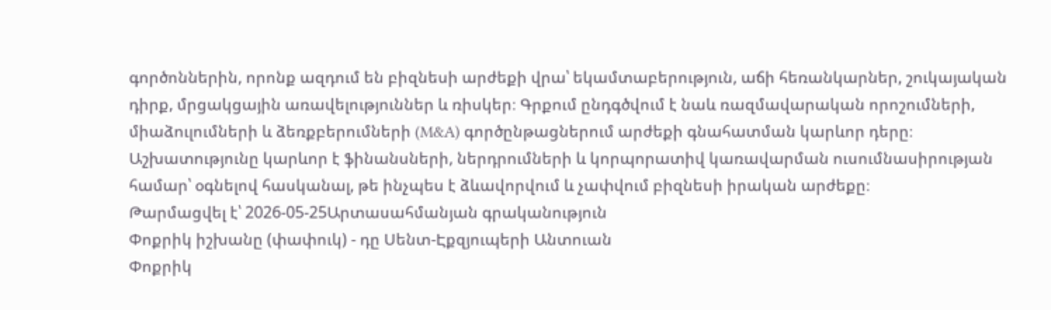գործոններին, որոնք ազդում են բիզնեսի արժեքի վրա՝ եկամտաբերություն, աճի հեռանկարներ, շուկայական դիրք, մրցակցային առավելություններ և ռիսկեր։ Գրքում ընդգծվում է նաև ռազմավարական որոշումների, միաձուլումների և ձեռքբերումների (M&A) գործընթացներում արժեքի գնահատման կարևոր դերը։ Աշխատությունը կարևոր է ֆինանսների, ներդրումների և կորպորատիվ կառավարման ուսումնասիրության համար՝ օգնելով հասկանալ, թե ինչպես է ձևավորվում և չափվում բիզնեսի իրական արժեքը։
Թարմացվել է՝ 2026-05-25Արտասահմանյան գրականություն
Փոքրիկ իշխանը (փափուկ) - դը Սենտ-Էքզյուպերի Անտուան
Փոքրիկ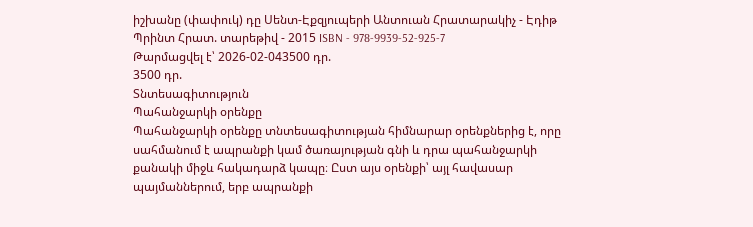իշխանը (փափուկ) դը Սենտ-Էքզյուպերի Անտուան Հրատարակիչ - Էդիթ Պրինտ Հրատ. տարեթիվ - 2015 ISBN - 978-9939-52-925-7
Թարմացվել է՝ 2026-02-043500 դր.
3500 դր.
Տնտեսագիտություն
Պահանջարկի օրենքը
Պահանջարկի օրենքը տնտեսագիտության հիմնարար օրենքներից է, որը սահմանում է ապրանքի կամ ծառայության գնի և դրա պահանջարկի քանակի միջև հակադարձ կապը։ Ըստ այս օրենքի՝ այլ հավասար պայմաններում, երբ ապրանքի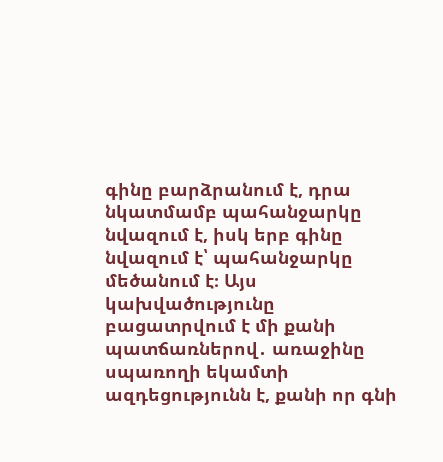գինը բարձրանում է, դրա նկատմամբ պահանջարկը նվազում է, իսկ երբ գինը նվազում է՝ պահանջարկը մեծանում է։ Այս կախվածությունը բացատրվում է մի քանի պատճառներով․ առաջինը սպառողի եկամտի ազդեցությունն է, քանի որ գնի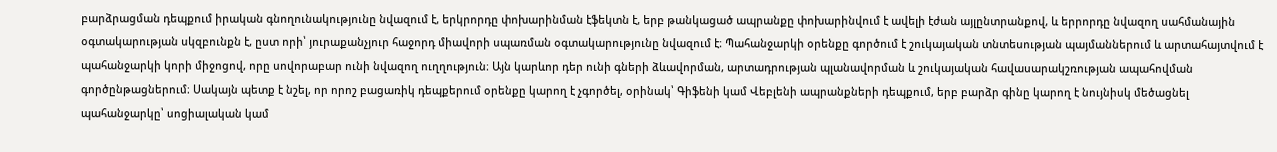բարձրացման դեպքում իրական գնողունակությունը նվազում է, երկրորդը փոխարինման էֆեկտն է, երբ թանկացած ապրանքը փոխարինվում է ավելի էժան այլընտրանքով, և երրորդը նվազող սահմանային օգտակարության սկզբունքն է, ըստ որի՝ յուրաքանչյուր հաջորդ միավորի սպառման օգտակարությունը նվազում է։ Պահանջարկի օրենքը գործում է շուկայական տնտեսության պայմաններում և արտահայտվում է պահանջարկի կորի միջոցով, որը սովորաբար ունի նվազող ուղղություն։ Այն կարևոր դեր ունի գների ձևավորման, արտադրության պլանավորման և շուկայական հավասարակշռության ապահովման գործընթացներում։ Սակայն պետք է նշել, որ որոշ բացառիկ դեպքերում օրենքը կարող է չգործել, օրինակ՝ Գիֆենի կամ Վեբլենի ապրանքների դեպքում, երբ բարձր գինը կարող է նույնիսկ մեծացնել պահանջարկը՝ սոցիալական կամ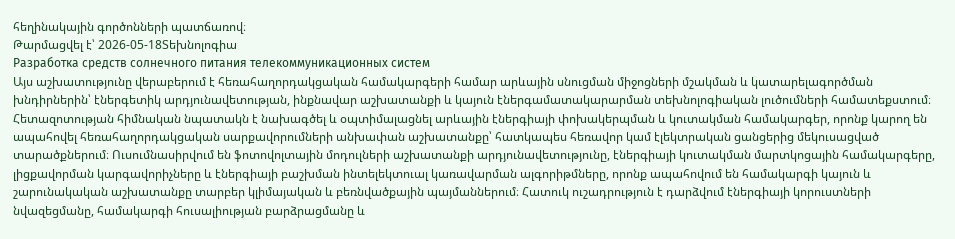հեղինակային գործոնների պատճառով։
Թարմացվել է՝ 2026-05-18Տեխնոլոգիա
Разработка средств солнечного питания телекоммуникационных систем
Այս աշխատությունը վերաբերում է հեռահաղորդակցական համակարգերի համար արևային սնուցման միջոցների մշակման և կատարելագործման խնդիրներին՝ էներգետիկ արդյունավետության, ինքնավար աշխատանքի և կայուն էներգամատակարարման տեխնոլոգիական լուծումների համատեքստում։ Հետազոտության հիմնական նպատակն է նախագծել և օպտիմալացնել արևային էներգիայի փոխակերպման և կուտակման համակարգեր, որոնք կարող են ապահովել հեռահաղորդակցական սարքավորումների անխափան աշխատանքը՝ հատկապես հեռավոր կամ էլեկտրական ցանցերից մեկուսացված տարածքներում։ Ուսումնասիրվում են ֆոտովոլտային մոդուլների աշխատանքի արդյունավետությունը, էներգիայի կուտակման մարտկոցային համակարգերը, լիցքավորման կարգավորիչները և էներգիայի բաշխման ինտելեկտուալ կառավարման ալգորիթմները, որոնք ապահովում են համակարգի կայուն և շարունակական աշխատանքը տարբեր կլիմայական և բեռնվածքային պայմաններում։ Հատուկ ուշադրություն է դարձվում էներգիայի կորուստների նվազեցմանը, համակարգի հուսալիության բարձրացմանը և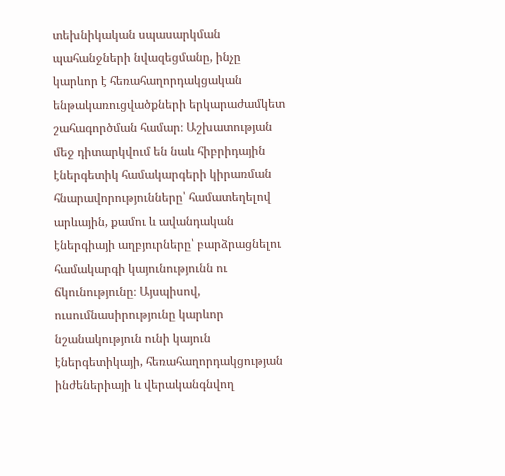տեխնիկական սպասարկման պահանջների նվազեցմանը, ինչը կարևոր է հեռահաղորդակցական ենթակառուցվածքների երկարաժամկետ շահագործման համար։ Աշխատության մեջ դիտարկվում են նաև հիբրիդային էներգետիկ համակարգերի կիրառման հնարավորությունները՝ համատեղելով արևային, քամու և ավանդական էներգիայի աղբյուրները՝ բարձրացնելու համակարգի կայունությունն ու ճկունությունը։ Այսպիսով, ուսումնասիրությունը կարևոր նշանակություն ունի կայուն էներգետիկայի, հեռահաղորդակցության ինժեներիայի և վերականգնվող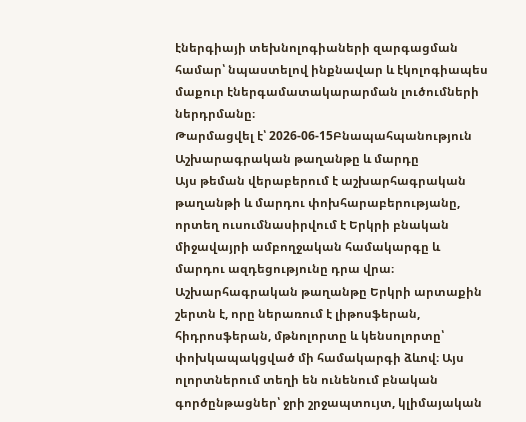էներգիայի տեխնոլոգիաների զարգացման համար՝ նպաստելով ինքնավար և էկոլոգիապես մաքուր էներգամատակարարման լուծումների ներդրմանը։
Թարմացվել է՝ 2026-06-15Բնապահպանություն
Աշխարագրական թաղանթը և մարդը
Այս թեման վերաբերում է աշխարհագրական թաղանթի և մարդու փոխհարաբերությանը, որտեղ ուսումնասիրվում է Երկրի բնական միջավայրի ամբողջական համակարգը և մարդու ազդեցությունը դրա վրա։ Աշխարհագրական թաղանթը Երկրի արտաքին շերտն է, որը ներառում է լիթոսֆերան, հիդրոսֆերան, մթնոլորտը և կենսոլորտը՝ փոխկապակցված մի համակարգի ձևով։ Այս ոլորտներում տեղի են ունենում բնական գործընթացներ՝ ջրի շրջապտույտ, կլիմայական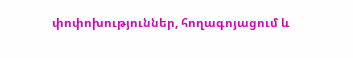փոփոխություններ, հողագոյացում և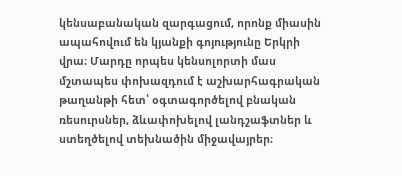կենսաբանական զարգացում, որոնք միասին ապահովում են կյանքի գոյությունը Երկրի վրա։ Մարդը որպես կենսոլորտի մաս մշտապես փոխազդում է աշխարհագրական թաղանթի հետ՝ օգտագործելով բնական ռեսուրսներ, ձևափոխելով լանդշաֆտներ և ստեղծելով տեխնածին միջավայրեր։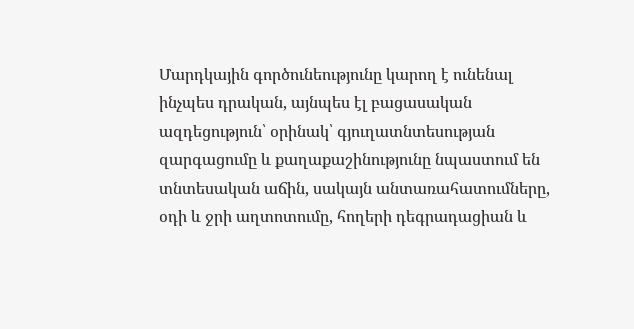Մարդկային գործունեությունը կարող է ունենալ ինչպես դրական, այնպես էլ բացասական ազդեցություն՝ օրինակ՝ գյուղատնտեսության զարգացումը և քաղաքաշինությունը նպաստում են տնտեսական աճին, սակայն անտառահատումները, օդի և ջրի աղտոտումը, հողերի դեգրադացիան և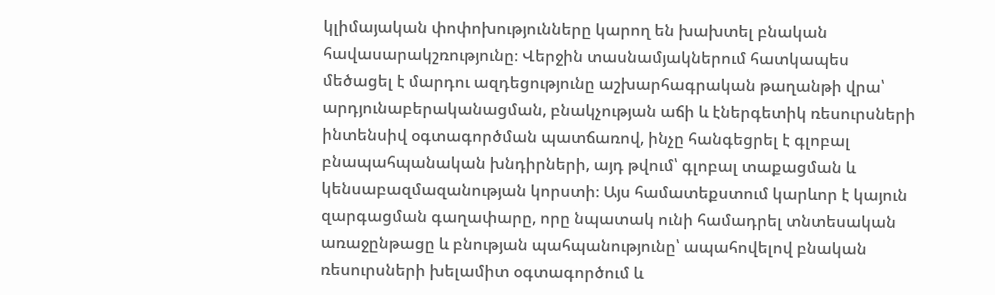կլիմայական փոփոխությունները կարող են խախտել բնական հավասարակշռությունը։ Վերջին տասնամյակներում հատկապես մեծացել է մարդու ազդեցությունը աշխարհագրական թաղանթի վրա՝ արդյունաբերականացման, բնակչության աճի և էներգետիկ ռեսուրսների ինտենսիվ օգտագործման պատճառով, ինչը հանգեցրել է գլոբալ բնապահպանական խնդիրների, այդ թվում՝ գլոբալ տաքացման և կենսաբազմազանության կորստի։ Այս համատեքստում կարևոր է կայուն զարգացման գաղափարը, որը նպատակ ունի համադրել տնտեսական առաջընթացը և բնության պահպանությունը՝ ապահովելով բնական ռեսուրսների խելամիտ օգտագործում և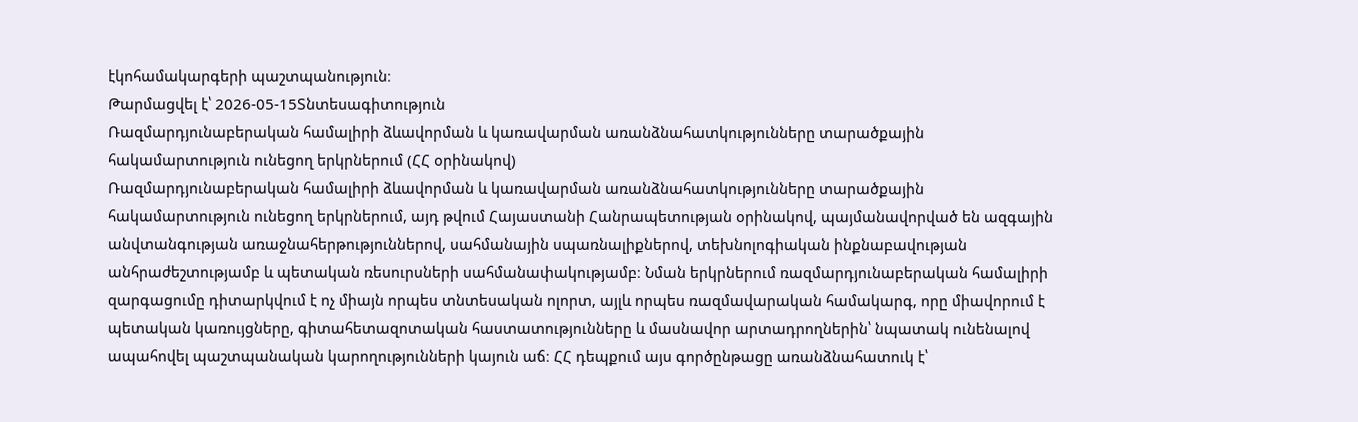էկոհամակարգերի պաշտպանություն։
Թարմացվել է՝ 2026-05-15Տնտեսագիտություն
Ռազմարդյունաբերական համալիրի ձևավորման և կառավարման առանձնահատկությունները տարածքային հակամարտություն ունեցող երկրներում (ՀՀ օրինակով)
Ռազմարդյունաբերական համալիրի ձևավորման և կառավարման առանձնահատկությունները տարածքային հակամարտություն ունեցող երկրներում, այդ թվում Հայաստանի Հանրապետության օրինակով, պայմանավորված են ազգային անվտանգության առաջնահերթություններով, սահմանային սպառնալիքներով, տեխնոլոգիական ինքնաբավության անհրաժեշտությամբ և պետական ռեսուրսների սահմանափակությամբ։ Նման երկրներում ռազմարդյունաբերական համալիրի զարգացումը դիտարկվում է ոչ միայն որպես տնտեսական ոլորտ, այլև որպես ռազմավարական համակարգ, որը միավորում է պետական կառույցները, գիտահետազոտական հաստատությունները և մասնավոր արտադրողներին՝ նպատակ ունենալով ապահովել պաշտպանական կարողությունների կայուն աճ։ ՀՀ դեպքում այս գործընթացը առանձնահատուկ է՝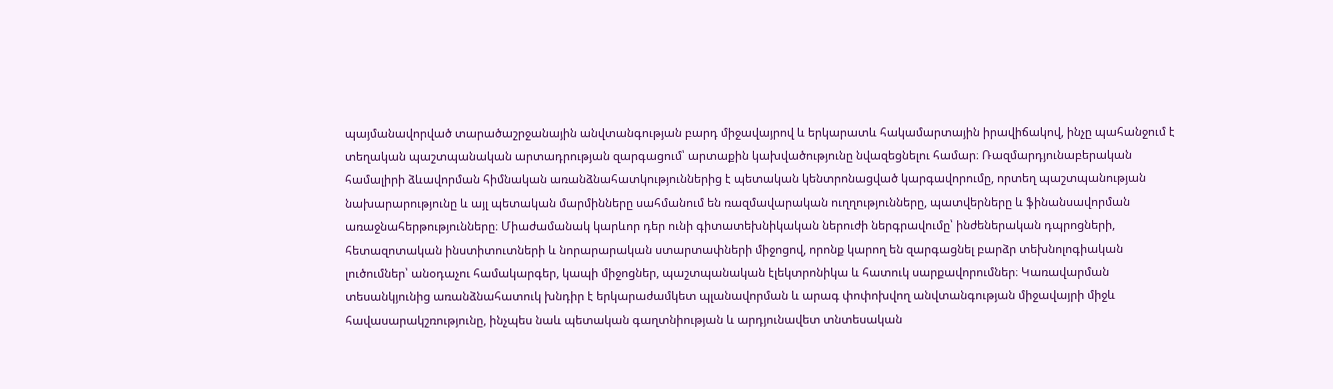պայմանավորված տարածաշրջանային անվտանգության բարդ միջավայրով և երկարատև հակամարտային իրավիճակով, ինչը պահանջում է տեղական պաշտպանական արտադրության զարգացում՝ արտաքին կախվածությունը նվազեցնելու համար։ Ռազմարդյունաբերական համալիրի ձևավորման հիմնական առանձնահատկություններից է պետական կենտրոնացված կարգավորումը, որտեղ պաշտպանության նախարարությունը և այլ պետական մարմինները սահմանում են ռազմավարական ուղղությունները, պատվերները և ֆինանսավորման առաջնահերթությունները։ Միաժամանակ կարևոր դեր ունի գիտատեխնիկական ներուժի ներգրավումը՝ ինժեներական դպրոցների, հետազոտական ինստիտուտների և նորարարական ստարտափների միջոցով, որոնք կարող են զարգացնել բարձր տեխնոլոգիական լուծումներ՝ անօդաչու համակարգեր, կապի միջոցներ, պաշտպանական էլեկտրոնիկա և հատուկ սարքավորումներ։ Կառավարման տեսանկյունից առանձնահատուկ խնդիր է երկարաժամկետ պլանավորման և արագ փոփոխվող անվտանգության միջավայրի միջև հավասարակշռությունը, ինչպես նաև պետական գաղտնիության և արդյունավետ տնտեսական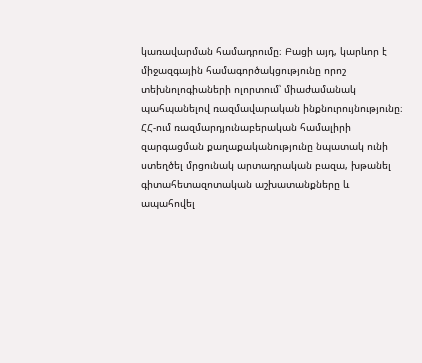կառավարման համադրումը։ Բացի այդ, կարևոր է միջազգային համագործակցությունը որոշ տեխնոլոգիաների ոլորտում՝ միաժամանակ պահպանելով ռազմավարական ինքնուրույնությունը։ ՀՀ-ում ռազմարդյունաբերական համալիրի զարգացման քաղաքականությունը նպատակ ունի ստեղծել մրցունակ արտադրական բազա, խթանել գիտահետազոտական աշխատանքները և ապահովել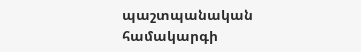պաշտպանական համակարգի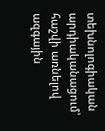տեխնոլոգիական արդիականացում՝ հաշվի առնելով ազգային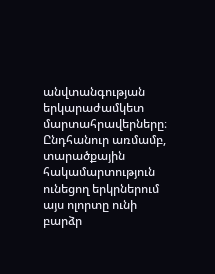անվտանգության երկարաժամկետ մարտահրավերները։ Ընդհանուր առմամբ, տարածքային հակամարտություն ունեցող երկրներում այս ոլորտը ունի բարձր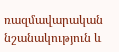ռազմավարական նշանակություն և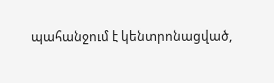պահանջում է կենտրոնացված,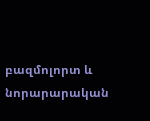բազմոլորտ և նորարարական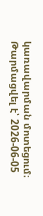կառավարման մոտեցում։
Թարմացվել է՝ 2026-06-05